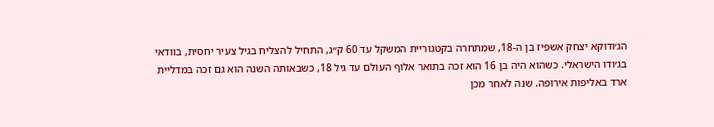הג׳ודוקא יצחק אשפיז בן ה-18, שמתחרה בקטגוריית המשקל עד 60 ק״ג, התחיל להצליח בגיל צעיר יחסית, בוודאי בג׳ודו הישראלי. כשהוא היה בן 16 הוא זכה בתואר אלוף העולם עד גיל 18, כשבאותה השנה הוא גם זכה במדליית ארד באליפות אירופה. שנה לאחר מכן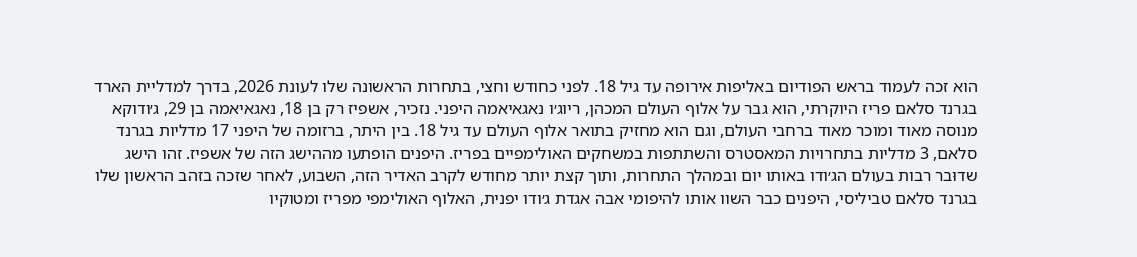הוא זכה לעמוד בראש הפודיום באליפות אירופה עד גיל 18. לפני כחודש וחצי, בתחרות הראשונה שלו לעונת 2026, בדרך למדליית הארד בגרנד סלאם פריז היוקרתי, הוא גבר על אלוף העולם המכהן, ריוג׳ו נאגאיאמה היפני. נזכיר, אשפיז רק בן 18, נאגאיאמה בן 29, ג׳ודוקא מנוסה מאוד ומוכר מאוד ברחבי העולם, וגם הוא מחזיק בתואר אלוף העולם עד גיל 18. בין היתר, ברזומה של היפני 17 מדליות בגרנד סלאם, 3 מדליות בתחרויות המאסטרס והשתתפות במשחקים האולימפיים בפריז. היפנים הופתעו מההישג הזה של אשפיז. זהו הישג שדוּבר רבות בעולם הג׳ודו באותו יום ובמהלך התחרות, ותוך קצת יותר מחודש לקרב האדיר הזה, השבוע, לאחר שזכה בזהב הראשון שלו בגרנד סלאם טביליסי, היפנים כבר השוו אותו להיפומי אבה אגדת ג׳ודו יפנית, האלוף האולימפי מפריז ומטוקיו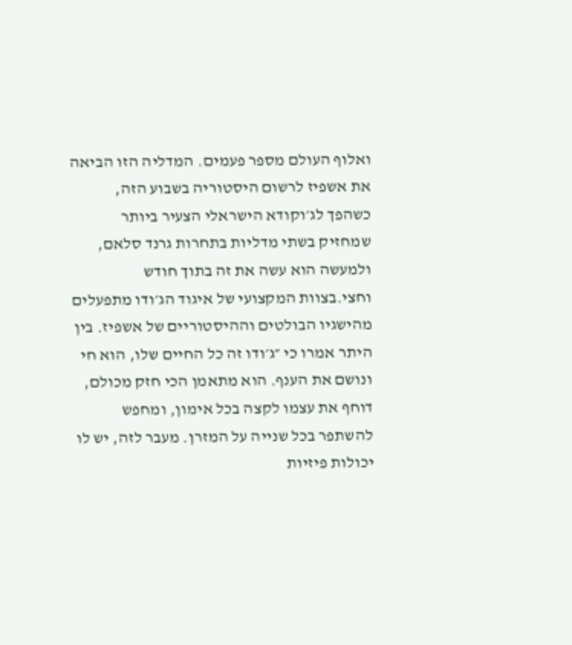ואלוף העולם מספר פעמים. המדליה הזו הביאה את אשפיז לרשום היסטוריה בשבוע הזה, כשהפך לג׳וקודא הישראלי הצעיר ביותר שמחזיק בשתי מדליות בתחרות גרנד סלאם, ולמעשה הוא עשה את זה בתוך חודש וחצי.בצוות המקצועי של איגוד הג׳ודו מתפעלים מהישגיו הבולטים וההיסטוריים של אשפיז. בין היתר אמרו כי ״ג׳ודו זה כל החיים שלו, הוא חי ונושם את הענף. הוא מתאמן הכי חזק מכולם, דוחף את עצמו לקצה בכל אימון, ומחפש להשתפר בכל שנייה על המזרן. מעבר לזה, יש לו יכולות פיזיות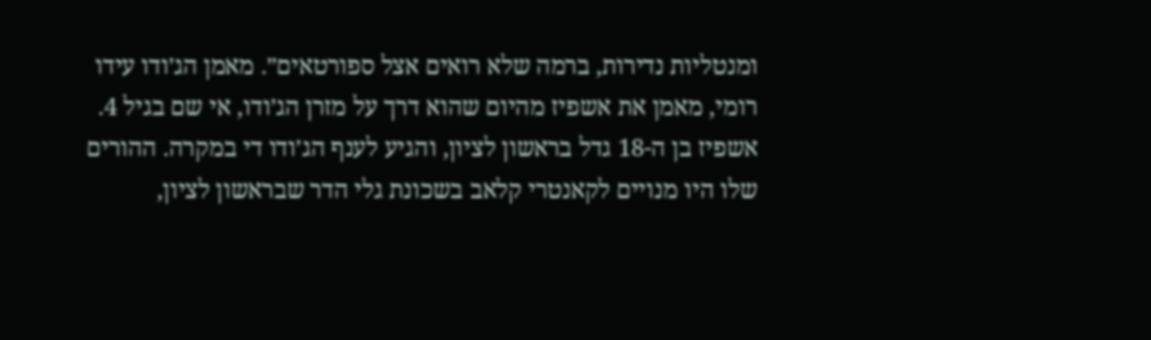ומנטליות נדירות, ברמה שלא רואים אצל ספורטאים״. מאמן הג׳ודו עידו רומי, מאמן את אשפיז מהיום שהוא דרך על מזרן הג׳ודו, אי שם בגיל 4. אשפיז בן ה-18 גדל בראשון לציון, והגיע לענף הג׳ודו די במקרה. ההורים שלו היו מנויים לקאנטרי קלאב בשכונת גלי הדר שבראשון לציון,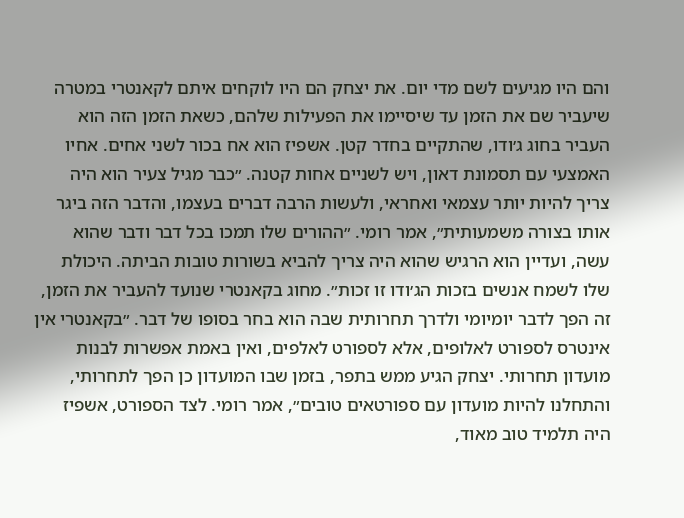והם היו מגיעים לשם מדי יום. את יצחק הם היו לוקחים איתם לקאנטרי במטרה שיעביר שם את הזמן עד שיסיימו את הפעילות שלהם, כשאת הזמן הזה הוא העביר בחוג ג׳ודו, שהתקיים בחדר קטן. אשפיז הוא אח בכור לשני אחים. אחיו האמצעי עם תסמונת דאון, ויש לשניים אחות קטנה. ״כבר מגיל צעיר הוא היה צריך להיות יותר עצמאי ואחראי, ולעשות הרבה דברים בעצמו, והדבר הזה ביגר אותו בצורה משמעותית״, אמר רומי. ״ההורים שלו תמכו בכל דבר ודבר שהוא עשה, ועדיין הוא הרגיש שהוא היה צריך להביא בשורות טובות הביתה. היכולת שלו לשמח אנשים בזכות הג׳ודו זו זכות״. מחוג בקאנטרי שנועד להעביר את הזמן, זה הפך לדבר יומיומי ולדרך תחרותית שבה הוא בחר בסופו של דבר. ״בקאנטרי אין אינטרס לספורט לאלופים, אלא לספורט לאלפים, ואין באמת אפשרות לבנות מועדון תחרותי. יצחק הגיע ממש בתפר, בזמן שבו המועדון כן הפך לתחרותי, והתחלנו להיות מועדון עם ספורטאים טובים״, אמר רומי. לצד הספורט, אשפיז היה תלמיד טוב מאוד,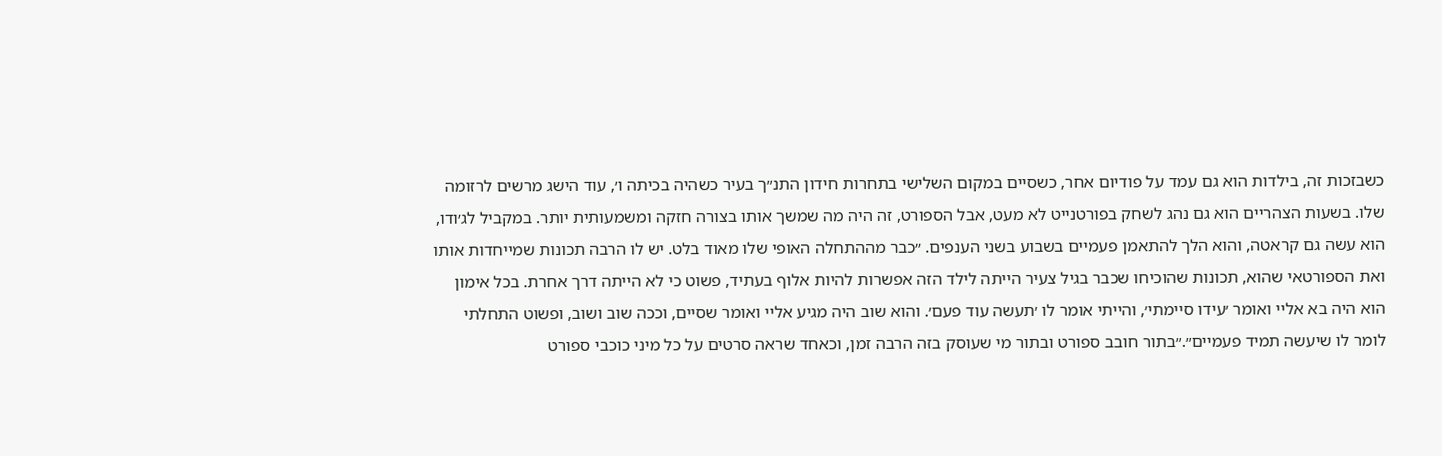כשבזכות זה, בילדות הוא גם עמד על פודיום אחר, כשסיים במקום השלישי בתחרות חידון התנ״ך בעיר כשהיה בכיתה ו׳, עוד הישג מרשים לרזומה שלו. בשעות הצהריים הוא גם נהג לשחק בפורטנייט לא מעט, אבל הספורט, זה היה מה שמשך אותו בצורה חזקה ומשמעותית יותר. במקביל לג׳ודו, הוא עשה גם קראטה, והוא הלך להתאמן פעמיים בשבוע בשני הענפים. ״כבר מההתחלה האופי שלו מאוד בלט. יש לו הרבה תכונות שמייחדות אותו ואת הספורטאי שהוא, תכונות שהוכיחו שכבר בגיל צעיר הייתה לילד הזה אפשרות להיות אלוף בעתיד, פשוט כי לא הייתה דרך אחרת. בכל אימון הוא היה בא אליי ואומר ׳עידו סיימתי׳, והייתי אומר לו ׳תעשה עוד פעם׳. והוא שוב היה מגיע אליי ואומר שסיים, וככה שוב ושוב, ופשוט התחלתי לומר לו שיעשה תמיד פעמיים״.״בתור חובב ספורט ובתור מי שעוסק בזה הרבה זמן, וכאחד שראה סרטים על כל מיני כוכבי ספורט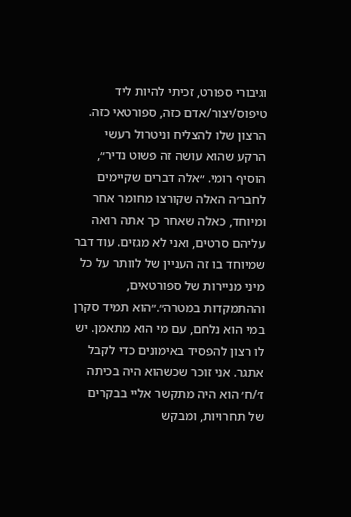וגיבורי ספורט, זכיתי להיות ליד טיפוס/יצור/אדם כזה, ספורטאי כזה. הרצון שלו להצליח וניטרול רעשי הרקע שהוא עושה זה פשוט נדיר״, הוסיף רומי. ״אלה דברים שקיימים לחבר׳ה האלה שקורצו מחומר אחר ומיוחד, כאלה שאחר כך אתה רואה עליהם סרטים, ואני לא מגזים. עוד דבר שמיוחד בו זה העניין של לוותר על כל מיני מניירות של ספורטאים, וההתמקדות במטרה״.״הוא תמיד סקרן במי הוא נלחם, עם מי הוא מתאמן. יש לו רצון להפסיד באימונים כדי לקבל אתגר. אני זוכר שכשהוא היה בכיתה ז׳/ח׳ הוא היה מתקשר אליי בבקרים של תחרויות, ומבקש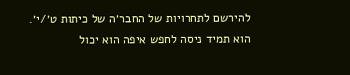להירשם לתחרויות של החבר׳ה של כיתות ט׳/י׳. הוא תמיד ניסה לחפש איפה הוא יכול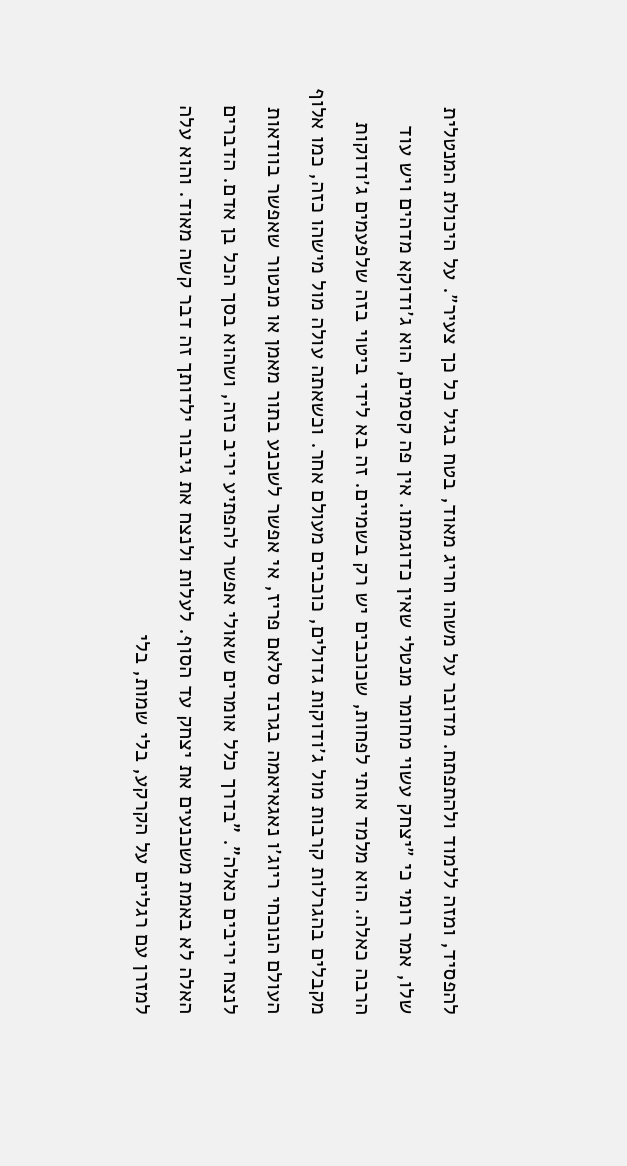להפסיד, ומזה ללמוד ולהתפתח. מדובר על משהו חריג מאוד, בטח בגיל כל כך צעיר״. על היכולת המנטלית שלו, אמר רומי כי ״יצחק עשוי מחומר מנטלי שאין כדוגמתו. אין פה קסמים, הוא ג׳ודוקא מדהים ויש עוד הרבה כאלה. הוא מלמד אותי לפחות, שכוכבים יש רק בשמיים. זה בא לידי ביטוי בזה שלפעמים ג׳ודוקות מקבלים בהגרלות קרבות מול ג׳ודוקות גדולים, כוכבים מעולם אחר. וכשאתה עולה מול מישהו כזה, כמו אלוף העולם הנוכחי ריוג׳ו נאגאיאמה בגרנד סלאם פריז, אי אפשר לשכנע בתור מאמן או מנטור שאפשר בוודאות לנצח יריבים כאלה". "בדרך כלל אומרים שאולי אפשר להפתיע יריב כזה, ושהוא בסך הכל בן אדם. הדברים האלה לא באמת משכנעים את יצחק עד הסוף. לעלות ולנצח את גיבור ילדותך זה דבר קשה מאוד. והוא עלה למזרן עם רגליים על הקרקע, בלי שמות, בלי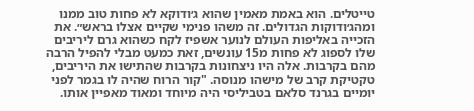טייטלים. הוא באמת מאמין שהוא ג׳ודוקא לא פחות טוב ממנו ומהג׳ודוקות הגדולים. זה משהו פנימי שקיים אצלו בראש״. את הזכייה באליפות העולם לנוער אשפיז לקח כשהוא גרם ליריבים שלו לספוג לא פחות מ15 עונשים, זאת כמעט מבלי להפיל הרבה מהם בקרבות. אלה היו ניצחונות בקרבות שהתישו את היריבים, טקטיקת קרב של מישהו מנוסה. "קור הרוח שהיה לו בגמר לפני יומיים בגרנד סלאם בטביליסי היה מיוחד ומאוד מאפיין אותו.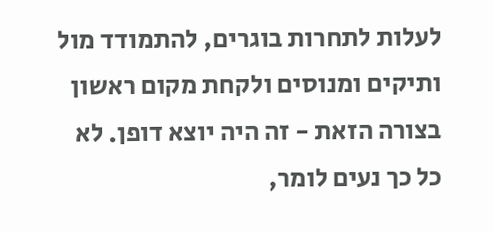לעלות לתחרות בוגרים, להתמודד מול ותיקים ומנוסים ולקחת מקום ראשון בצורה הזאת - זה היה יוצא דופן. לא כל כך נעים לומר,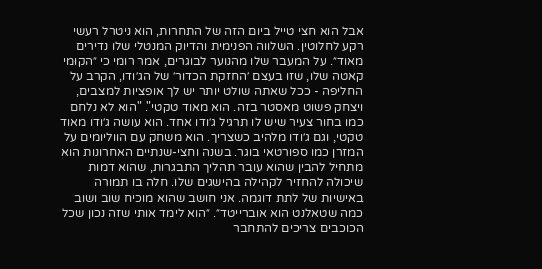אבל הוא חצי טייל ביום הזה של התחרות, הוא ניטרל רעשי רקע לחלוטין. השלווה הפנימית והדיוק המנטלי שלו נדירים מאוד״. על המעבר שלו מהנוער לבוגרים, אמר רומי כי ״הקוּמי קאטה שלו, שזו בעצם ׳החזקת הכדור׳ של הג׳ודו, הקרב על החליפה - ככל שאתה שולט יותר יש לך אופציות למצבים, ויצחק פשוט מאסטר בזה. הוא מאוד טקטי". "הוא לא נלחם כמו בחור צעיר שיש לו תרגיל ג׳ודו אחד. הוא עושה ג׳ודו מאוד טקטי, וגם ג׳ודו מלהיב כשצריך. הוא משחק עם הווליומים על המזרן כמו ספורטאי בוגר. בשנה וחצי-שנתיים האחרונות הוא מתחיל להבין שהוא עובר תהליך התבגרות, שהוא דמות שיכולה להחזיר לקהילה בהישגים שלו. חלה בו תמורה באישיות של לתת דוגמה. אני חושב שהוא מוכיח שוב ושוב כמה שטאלנט הוא אוברייטד״. ״הוא לימד אותי שזה נכון שכל הכוכבים צריכים להתחבר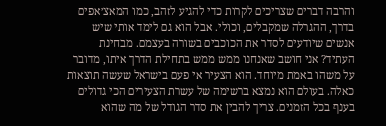והרבה דברים שצריכים לקרות כדי להגיע לזהב, כמו המאצ׳אפים בדרך, ההגרלה שמקבלים, וכולי. אבל הוא גם לימד אותי שיש אנשים שיודעים לסדר את הכוכבים בשורה בעצמם. מבחינת העתיד? אני חושב שאנחנו ממש ממש בתחילת הדרך איתו, מדובר על משהו באמת מיוחד. הוא הצעיר אי פעם בישראל שעשה תוצאות כאלה. בעולם הוא נמצא ברשימה של עשרת הצעירים הכי גדולים בענף בכל הזמנים. צריך להבין את סדר הגודל של מה שהוא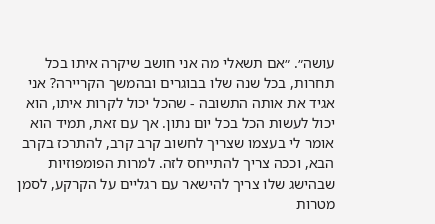עושה״. ״אם תשאלי מה אני חושב שיקרה איתו בכל תחרות, בכל שנה שלו בבוגרים ובהמשך הקריירה? אני אגיד את אותה התשובה - שהכל יכול לקרות איתו, הוא יכול לעשות הכל בכל יום נתון. אך עם זאת, תמיד הוא אומר לי בעצמו שצריך לחשוב קרב קרב, להתרכז בקרב הבא, וככה צריך להתייחס לזה. למרות הפומפוזיות שבהישג שלו צריך להישאר עם רגליים על הקרקע, לסמן מטרות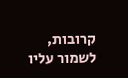קרובות, לשמור עליו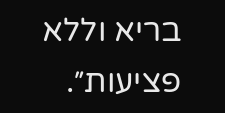בריא וללא פציעות״.